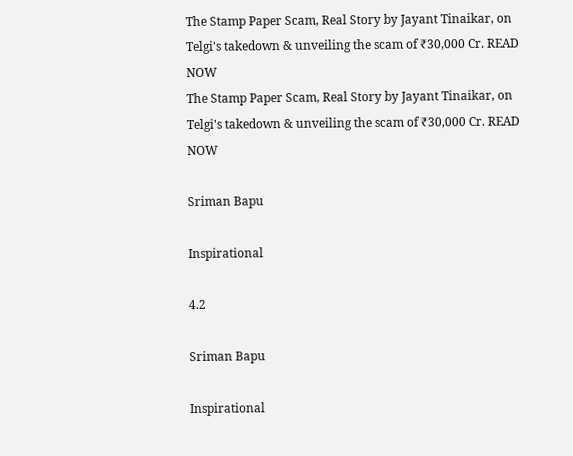The Stamp Paper Scam, Real Story by Jayant Tinaikar, on Telgi's takedown & unveiling the scam of ₹30,000 Cr. READ NOW
The Stamp Paper Scam, Real Story by Jayant Tinaikar, on Telgi's takedown & unveiling the scam of ₹30,000 Cr. READ NOW

Sriman Bapu

Inspirational

4.2

Sriman Bapu

Inspirational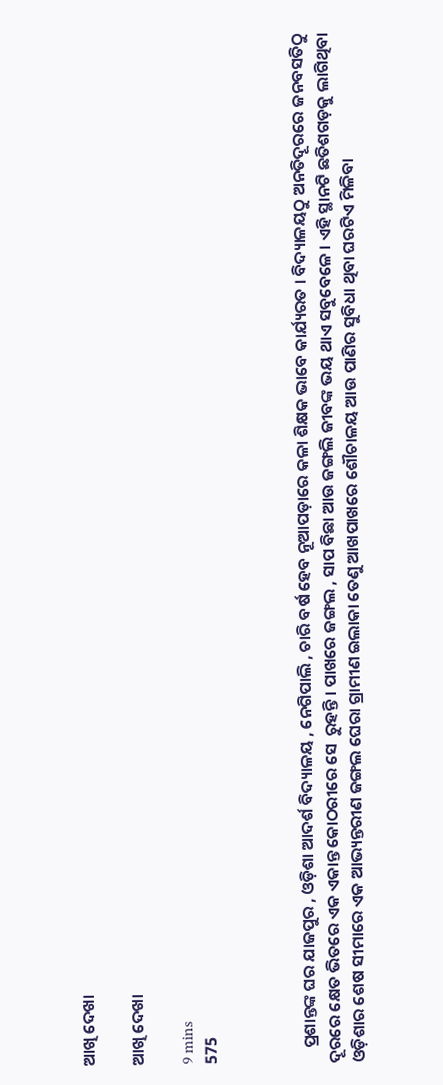ଆଖି ଦେଖା

ଆଖି ଦେଖା

9 mins
575



    ପ୍ରଶାନ୍ତଙ୍କ ଘର ଯାଜପୁର , ଓଡ଼ିଶା ଆଦର୍ଶ ବିଦ୍ୟାଳୟ , ନେଗିପାଲି , ଚାରି ବର୍ଷ ହେବ ନୂଆପଡ଼ାରେ କଳା ଶିକ୍ଷକ ଭାବେ କାର୍ଯ୍ୟରତ । ବିଦ୍ୟାଳୟଠୁ ଅନତିଦୂରରେ ଜନବସତିଠୁ ଦୂରରେ କ୍ଷେତ ଭିତରେ ଏକ ଏକାନ୍ତ କୋଠରୀରେ ସେ  ରୁହନ୍ତି । ପାଖରେ ଜଙ୍ଗଲ , ସାପ ବିଛା ଆଉ ଜଙ୍ଗଲି ଜୀବଙ୍କ ଭୟ ଥାଏ ସବୁବେଳେ । ଏହି ସ୍ଥାନଟି ଛତିଶଗଡ଼କୁ ଲାଗିଥିବା ଓଡ଼ିଶାର ଶେଷ ସୀମାରେ ଏକ ଆଭ୍ୟନ୍ତରୀଣ ଜଙ୍ଗଲ ଘେରା ଗ୍ରାମୀଣ ଇଲାକା ତେଣୁ ଆଖପାଖରେ ଶୌଚାଳୟ ଆଉ ପାଣିର ସୁବିଧା ଥିବା ଘରଟିଏ ମିଳିବା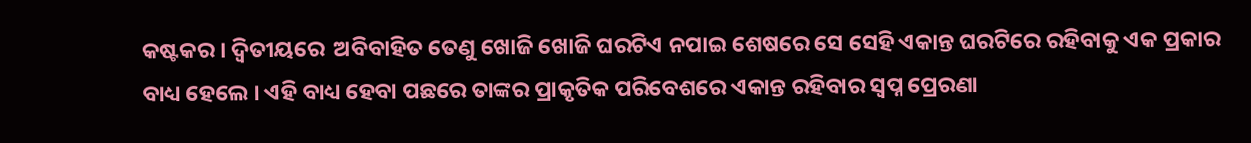କଷ୍ଟକର । ଦ୍ୱିତୀୟରେ  ଅବିବାହିତ ତେଣୁ ଖୋଜି ଖୋଜି ଘରଟିଏ ନପାଇ ଶେଷରେ ସେ ସେହି ଏକାନ୍ତ ଘରଟିରେ ରହିବାକୁ ଏକ ପ୍ରକାର ବାଧ୍ୟ ହେଲେ । ଏହି ବାଧ୍ୟ ହେବା ପଛରେ ତାଙ୍କର ପ୍ରାକୃତିକ ପରିବେଶରେ ଏକାନ୍ତ ରହିବାର ସ୍ୱପ୍ନ ପ୍ରେରଣା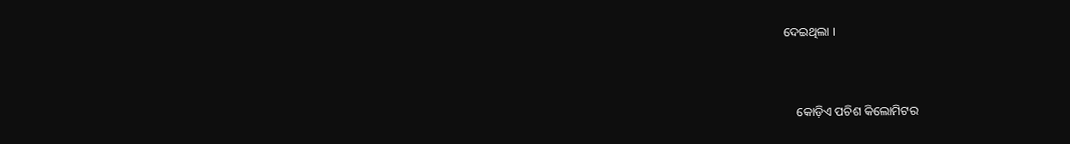ଦେଇଥିଲା ।


    କୋଡ଼ିଏ ପଚିଶ କିଲୋମିଟର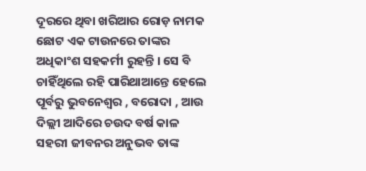ଦୂରରେ ଥିବା ଖରିଆର ରୋଡ଼ ନାମକ ଛୋଟ ଏକ ଟାଉନରେ ତାଙ୍କର ଅଧିକାଂଶ ସହକର୍ମୀ ରୁହନ୍ତି । ସେ ବି ଚାହିଁଥିଲେ ରହି ପାରିଥାଆନ୍ତେ ହେଲେ ପୂର୍ବରୁ ଭୁବନେଶ୍ୱର , ବରୋଦା , ଆଉ ଦିଲ୍ଲୀ ଆଦିରେ ଚଉଦ ବର୍ଷ କାଳ ସହରୀ ଜୀବନର ଅନୁଭବ ତାଙ୍କ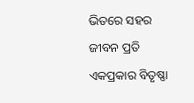ଭିତରେ ସହର ଜୀବନ ପ୍ରତି ଏକପ୍ରକାର ବିତୃଷ୍ଣା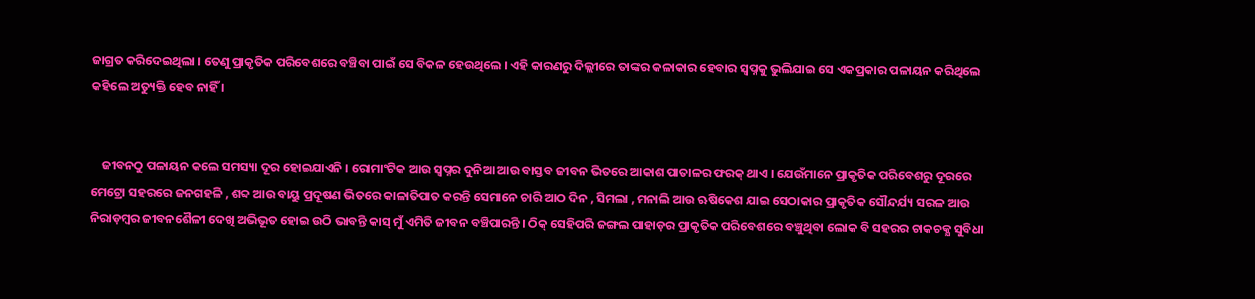ଜାଗ୍ରତ କରିଦେଇଥିଲା । ତେଣୁ ପ୍ରାକୃତିକ ପରିବେଶରେ ବଞ୍ଚିବା ପାଇଁ ସେ ବିକଳ ହେଉଥିଲେ । ଏହି କାରଣରୁ ଦିଲ୍ଲୀରେ ତାଙ୍କର କଳାକାର ହେବାର ସ୍ୱପ୍ନକୁ ଭୁଲିଯାଇ ସେ ଏକପ୍ରକାର ପଳାୟନ କରିଥିଲେ କହିଲେ ଅତ୍ୟୁକ୍ତି ହେବ ନାହିଁ ।


    ଜୀବନଠୁ ପଳାୟନ କଲେ ସମସ୍ୟା ଦୂର ହୋଇଯାଏନି । ରୋମାଂଟିକ ଆଉ ସ୍ୱପ୍ନର ଦୁନିଆ ଆଉ ବାସ୍ତବ ଜୀବନ ଭିତରେ ଆକାଶ ପାତାଳର ଫରକ୍ ଥାଏ । ଯେଉଁମାନେ ପ୍ରାକୃତିକ ପରିବେଶରୁ ଦୂରରେ ମେଟ୍ରୋ ସହରରେ ଜନଗହଳି , ଶବ୍ଦ ଆଉ ବାୟୁ ପ୍ରଦୂଷଣ ଭିତରେ କାଳାତିପାତ କରନ୍ତି ସେମାନେ ଚାରି ଆଠ ଦିନ , ସିମଲା , ମନାଲି ଆଉ ଋଷିକେଶ ଯାଇ ସେଠାକାର ପ୍ରାକୃତିକ ସୌନ୍ଦର୍ଯ୍ୟ ସରଳ ଆଉ ନିରାଡ଼ମ୍ବର ଜୀବନଶୈଳୀ ଦେଖି ଅଭିଭୂତ ହୋଇ ଉଠି ଭାବନ୍ତି କାସ୍ ମୁଁ ଏମିତି ଜୀବନ ବଞ୍ଚିପାରନ୍ତି । ଠିକ୍ ସେହିପରି ଜଙ୍ଗଲ ପାହାଡ଼ର ପ୍ରାକୃତିକ ପରିବେଶରେ ବଞ୍ଚୁଥିବା ଲୋକ ବି ସହରର ଚାକଚକ୍ଯ ସୁବିଧା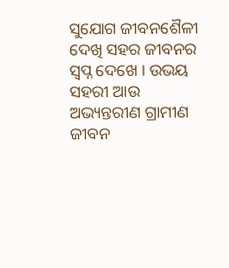ସୁଯୋଗ ଜୀବନଶୈଳୀ ଦେଖି ସହର ଜୀବନର ସ୍ୱପ୍ନ ଦେଖେ । ଉଭୟ ସହରୀ ଆଉ ଅଭ୍ୟନ୍ତରୀଣ ଗ୍ରାମୀଣ ଜୀବନ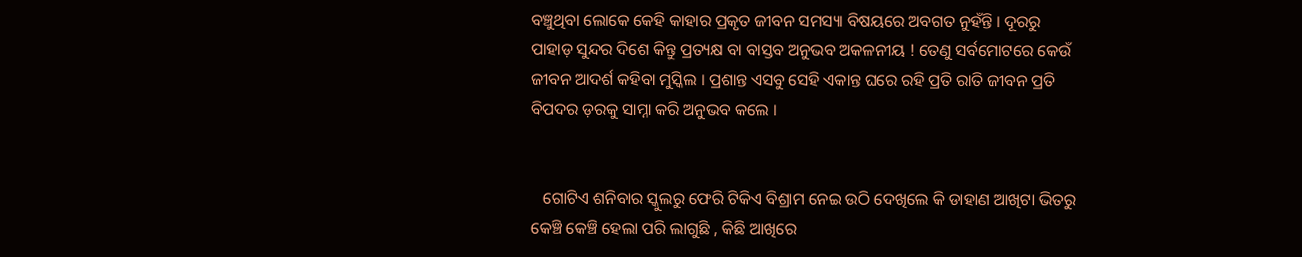ବଞ୍ଚୁଥିବା ଲୋକେ କେହି କାହାର ପ୍ରକୃତ ଜୀବନ ସମସ୍ୟା ବିଷୟରେ ଅବଗତ ନୁହଁନ୍ତି । ଦୂରରୁ ପାହାଡ଼ ସୁନ୍ଦର‌‌ ଦିଶେ କିନ୍ତୁ ପ୍ରତ୍ୟକ୍ଷ ବା ବାସ୍ତବ ଅନୁଭବ ଅକଳନୀୟ ! ତେଣୁ ସର୍ବମୋଟରେ କେଉଁ ଜୀବନ ଆଦର୍ଶ କହିବା ମୁସ୍କିଲ । ପ୍ରଶାନ୍ତ ଏସବୁ ସେହି ଏକାନ୍ତ ଘରେ ରହି ପ୍ରତି ରାତି ଜୀବନ ପ୍ରତି ବିପଦର ଡ଼ରକୁ ସାମ୍ନା କରି ଅନୁଭବ କଲେ ।


   ଗୋଟିଏ ଶନିବାର ସ୍କୁଲରୁ ଫେରି ଟିକିଏ ବିଶ୍ରାମ ନେଇ ଉଠି ଦେଖିଲେ କି ଡାହାଣ ଆଖିଟା ଭିତରୁ କେଞ୍ଚି କେଞ୍ଚି ହେଲା ପରି ଲାଗୁଛି , କିଛି ଆଖିରେ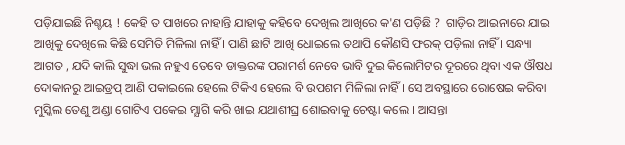ପଡ଼ିଯାଇଛି ନିଶ୍ଚୟ ! କେହି ତ ପାଖରେ ନାହାନ୍ତି ଯାହାକୁ କହିବେ ଦେଖିଲ ଆଖିରେ କ'ଣ ପଡ଼ିଛି ?  ଗାଡ଼ିର ଆଇନାରେ ଯାଇ ଆଖିକୁ ଦେଖିଲେ କିଛି ସେମିତି ମିଳିଲା ନାହିଁ । ପାଣି ଛାଟି ଆଖି ଧୋଇଲେ ତଥାପି କୌଣସି ଫରକ୍ ପଡ଼ିଲା ନାହିଁ । ସନ୍ଧ୍ୟା ଆଗତ , ଯଦି କାଲି ସୁଦ୍ଧା ଭଲ ନହୁଏ ତେବେ ଡାକ୍ତରଙ୍କ ପରାମର୍ଶ ନେବେ ଭାବି ଦୁଇ କିଲୋମିଟର ଦୂରରେ ଥିବା ଏକ ଔଷଧ ଦୋକାନରୁ ଆଇଡ୍ରପ୍ ଆଣି ପକାଇଲେ ହେଲେ ଟିକିଏ ହେଲେ ବି ଉପଶମ ମିଳିଲା ନାହିଁ । ସେ ଅବସ୍ଥାରେ ରୋଷେଇ କରିବା ମୁସ୍କିଲ ତେଣୁ ଅଣ୍ଡା ଗୋଟିଏ ପକେଇ ମ୍ଯାଗି କରି ଖାଇ ଯଥାଶୀଘ୍ର ଶୋଇବାକୁ ଚେଷ୍ଟା କଲେ । ଆସନ୍ତା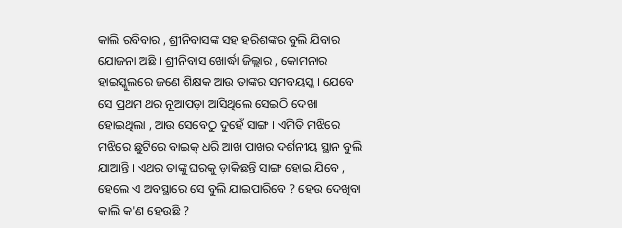କାଲି ରବିବାର , ଶ୍ରୀନିବାସଙ୍କ ସହ ହରିଶଙ୍କର ବୁଲି ଯିବାର ଯୋଜନା ଅଛି । ଶ୍ରୀନିବାସ ଖୋର୍ଦ୍ଧା ଜିଲ୍ଲାର , କୋମନାର ହାଇସ୍କୁଲରେ ଜଣେ ଶିକ୍ଷକ ଆଉ ତାଙ୍କର ସମବୟସ୍କ । ଯେବେ ସେ ପ୍ରଥମ ଥର ନୂଆପଡ଼ା ଆସିଥିଲେ ସେଇଠି ଦେଖା ହୋଇଥିଲା , ଆଉ ସେବେଠୁ ଦୁହେଁ ସାଙ୍ଗ । ଏମିତି ମଝିରେ ମଝିରେ ଛୁଟିରେ ବାଇକ୍ ଧରି ଆଖ ପାଖର ଦର୍ଶନୀୟ ସ୍ଥାନ ବୁଲି ଯାଆନ୍ତି । ଏଥର ତାଙ୍କୁ ଘରକୁ ଡ଼ାକିଛନ୍ତି ସାଙ୍ଗ ହୋଇ ଯିବେ , ହେଲେ ଏ ଅବସ୍ଥାରେ ସେ ବୁଲି ଯାଇପାରିବେ ? ହେଉ ଦେଖିବା କାଲି କ'ଣ ହେଉଛି ?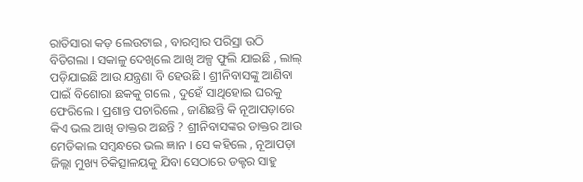ରାତିସାରା କଡ଼ ଲେଉଟାଇ , ବାରମ୍ବାର ପରିସ୍ରା ଉଠି ବିତିଗଲା । ସକାଳୁ ଦେଖିଲେ ଆଖି ଅଳ୍ପ ଫୁଲି ଯାଇଛି , ଲାଲ୍ ପଡ଼ିଯାଇଛି ଆଉ ଯନ୍ତ୍ରଣା ବି ହେଉଛି । ଶ୍ରୀନିବାସଙ୍କୁ ଆଣିବା ପାଇଁ ବିଶୋରା ଛକକୁ ଗଲେ , ଦୁହେଁ ସାଥିହୋଇ ଘରକୁ ଫେରିଲେ । ପ୍ରଶାନ୍ତ ପଚାରିଲେ , ଜାଣିଛନ୍ତି କି ନୂଆପଡ଼ାରେ କିଏ ଭଲ ଆଖି ଡାକ୍ତର ଅଛନ୍ତି ? ଶ୍ରୀନିବାସଙ୍କର ଡାକ୍ତର ଆଉ ମେଡିକାଲ ସମ୍ଵନ୍ଧରେ ଭଲ ଜ୍ଞାନ । ସେ କ‌ହିଲେ , ନୂଆପଡ଼ା ଜିଲ୍ଲା ମୁଖ୍ୟ ଚିକିତ୍ସାଳୟକୁ ଯିବା ସେଠାରେ ଡକ୍ଟର ସାହୁ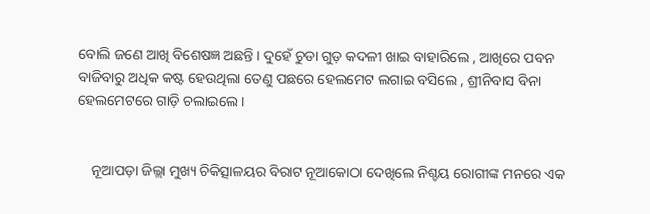ବୋଲି ଜଣେ ଆଖି ବିଶେଷଜ୍ଞ ଅଛନ୍ତି । ଦୁହେଁ ଚୁଡା ଗୁଡ଼ କଦଳୀ ଖାଇ ବାହାରିଲେ , ଆଖିରେ ପବନ ବାଜିବାରୁ ଅଧିକ କଷ୍ଟ ହେଉଥିଲା ତେଣୁ ପଛରେ ହେଲମେଟ ଲଗାଇ ବସିଲେ , ଶ୍ରୀନିବାସ ବିନା ହେଲମେଟରେ ଗାଡ଼ି ଚଲାଇଲେ ।


    ନୂଆପଡ଼ା ଜିଲ୍ଲା ମୁଖ୍ୟ ଚିକିତ୍ସାଳୟର ବିରାଟ ନୂଆକୋଠା ଦେଖିଲେ ନିଶ୍ଚୟ ରୋଗୀଙ୍କ ମନରେ ଏକ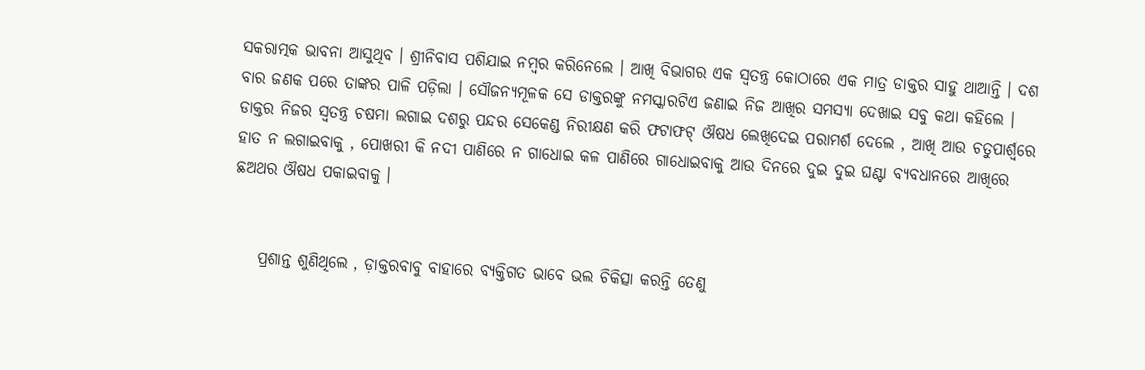ସକରାତ୍ମକ ଭାବନା ଆସୁଥିବ । ଶ୍ରୀନିବାସ ପଶିଯାଇ ନମ୍ବର କରିନେଲେ । ଆଖି ବିଭାଗର ଏକ ସ୍ୱତନ୍ତ୍ର କୋଠାରେ ଏକ ମାତ୍ର ଡାକ୍ତର ସାହୁ ଥାଆନ୍ତି । ଦଶ ବାର ଜଣକ ପରେ ତାଙ୍କର ପାଳି ପଡ଼ିଲା । ସୌଜନ୍ୟମୂଳକ ସେ ଡାକ୍ତରଙ୍କୁ ନମସ୍କାରଟିଏ ଜଣାଇ ନିଜ ଆଖିର ସମସ୍ୟା ଦେଖାଇ ସବୁ କଥା କହିଲେ । ଡାକ୍ତର ନିଜର ସ୍ୱତନ୍ତ୍ର ଚଷମା ଲଗାଇ ଦଶରୁ ପନ୍ଦର ସେକେଣ୍ଡ ନିରୀକ୍ଷଣ କରି ଫଟାଫଟ୍ ଔଷଧ ଲେଖିଦେଇ ପରାମର୍ଶ ଦେଲେ , ଆଖି ଆଉ ଚତୁପାର୍ଶ୍ୱରେ ହାତ ନ ଲଗାଇବାକୁ , ପୋଖରୀ କି ନଦୀ ପାଣିରେ ନ ଗାଧୋଇ କଳ ପାଣିରେ ଗାଧୋଇବାକୁ ଆଉ ଦିନରେ ଦୁଇ ଦୁଇ ଘଣ୍ଟା ବ୍ଯବଧାନରେ ଆଖିରେ ଛଅଥର ଔଷଧ ପକାଇବାକୁ ।


    ପ୍ରଶାନ୍ତ ଶୁଣିଥିଲେ , ଡ଼ାକ୍ତରବାବୁ ବାହାରେ ବ୍ୟକ୍ତିଗତ ଭାବେ ଭଲ ଚିକିତ୍ସା କରନ୍ତି ତେଣୁ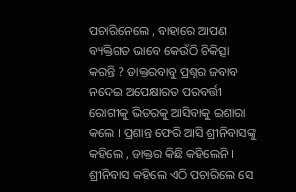ପଚାରିନେଲେ , ବାହାରେ ଆପଣ ବ୍ୟକ୍ତିଗତ ଭାବେ କେଉଁଠି ଚିକିତ୍ସା କରନ୍ତି ? ଡାକ୍ତରବାବୁ ପ୍ରଶ୍ନର ଜବାବ ନଦେଇ ଅପେକ୍ଷାରତ ପରବର୍ତ୍ତୀ ରୋଗୀକୁ ଭିତରକୁ ଆସିବାକୁ ଇଶାରା କଲେ । ପ୍ରଶାନ୍ତ ଫେରି ଆସି ଶ୍ରୀନିବାସଙ୍କୁ କହିଲେ , ଡାକ୍ତର କିଛି କହିଲେନି । ଶ୍ରୀନିବାସ କହିଲେ ଏଠି ପଚାରିଲେ ସେ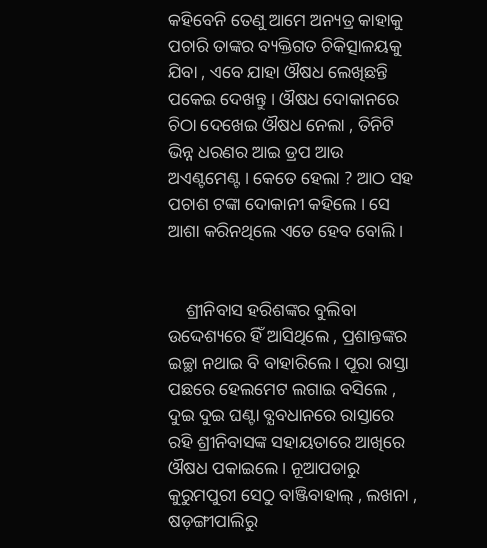କହିବେନି ତେଣୁ ଆମେ ଅନ୍ୟତ୍ର କାହାକୁ ପଚାରି ତାଙ୍କର ବ୍ୟକ୍ତିଗତ ଚିକିତ୍ସାଳୟକୁ ଯିବା , ଏବେ ଯାହା ଔଷଧ ଲେଖିଛନ୍ତି ପକେଇ ଦେଖନ୍ତୁ । ଔଷଧ ଦୋକାନରେ ଚିଠା ଦେଖେଇ ଔଷଧ ନେଲା , ତିନିଟି ଭିନ୍ନ ଧରଣର ଆଇ ଡ୍ରପ ଆଉ ଅଏଣ୍ଟମେଣ୍ଟ । କେତେ ହେଲା ? ଆଠ ସହ ପଚାଶ ଟଙ୍କା ଦୋକାନୀ କହିଲେ । ସେ ଆଶା କରିନଥିଲେ ଏତେ ହେବ ବୋଲି ।


    ଶ୍ରୀନିବାସ ହରିଶଙ୍କର ବୁଲିବା ଉଦ୍ଦେଶ୍ୟରେ ହିଁ ଆସିଥିଲେ , ପ୍ରଶାନ୍ତଙ୍କର ଇଚ୍ଛା ନଥାଇ ବି ବାହାରିଲେ । ପୂରା ରାସ୍ତା ପଛରେ ହେଲମେଟ ଲଗାଇ ବସିଲେ , ଦୁଇ ଦୁଇ ଘଣ୍ଟା ବ୍ଯବଧାନରେ ରାସ୍ତାରେ ରହି ଶ୍ରୀନିବାସଙ୍କ ସହାୟତାରେ ଆଖିରେ ଔଷଧ ପକାଇଲେ । ନୂଆପଡାରୁ କୁରୁମପୁରୀ ସେଠୁ ବାଞ୍ଜିବାହାଲ୍ , ଲଖନା , ଷଡ଼ଙ୍ଗୀପାଲିରୁ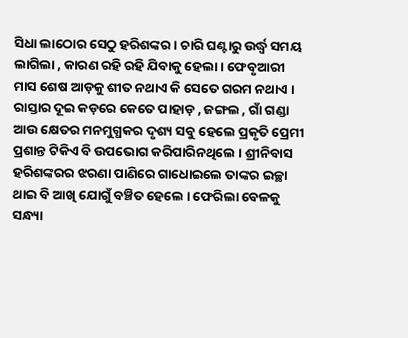ସିଧା ଲାଠୋର ସେଠୁ ହରିଶଙ୍କର । ଚାରି ଘଣ୍ଟାରୁ ଉର୍ଦ୍ଧ୍ୱ ସମୟ ଲାଗିଲା , କାରଣ ରହି ରହି ଯିବାକୁ ହେଲା । ଫେବୃଆରୀ ମାସ ଶେଷ ଆଡ଼କୁ ଶୀତ ନଥାଏ କି ସେତେ ଗରମ ନଥାଏ । ରାସ୍ତାର ଦୂଇ କଡ଼ରେ କେତେ ପାହାଡ଼ , ଜଙ୍ଗଲ , ଗାଁ ଗଣ୍ଡା ଆଉ କ୍ଷେତର ମନମୁଗ୍ଧକର ଦୃଶ୍ୟ ସବୁ ହେଲେ ପ୍ରକୃତି ପ୍ରେମୀ ପ୍ରଶାନ୍ତ ଟିକିଏ ବି ଉପଭୋଗ କରିପାରିନଥିଲେ । ଶ୍ରୀନିବାସ ହରିଶଙ୍କରର ଝରଣା ପାଣିରେ ଗାଧୋଇଲେ ତାଙ୍କର ଇଚ୍ଛା ଥାଇ ବି ଆଖି ଯୋଗୁଁ ବଞ୍ଚିତ ହେଲେ । ଫେରିଲା ବେଳକୁ ସନ୍ଧ୍ୟା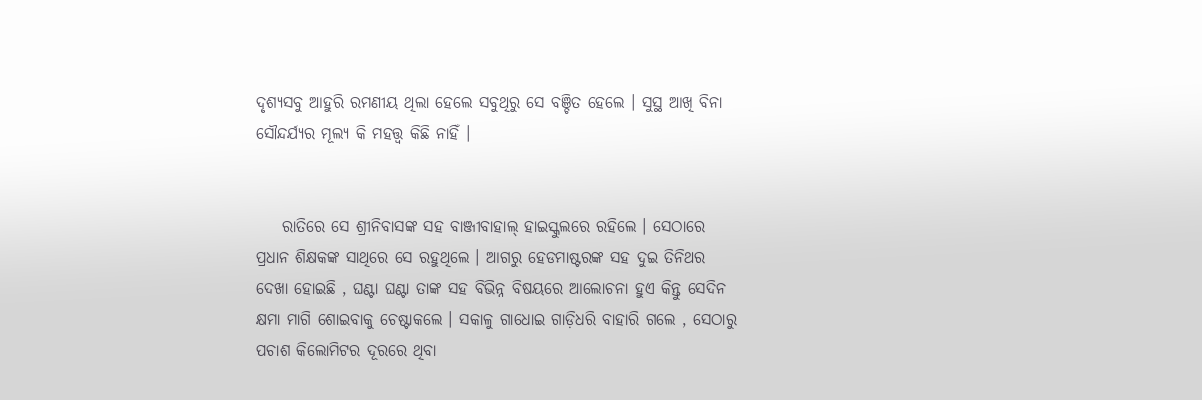ଦୃଶ୍ୟସବୁ ଆହୁରି ରମଣୀୟ ଥିଲା ହେଲେ ସବୁଥିରୁ ସେ ବଞ୍ଚିତ ହେଲେ । ସୁସ୍ଥ ଆଖି ବିନା ସୌନ୍ଦର୍ଯ୍ୟର ମୂଲ୍ୟ କି ମହତ୍ତ୍ଵ କିଛି ନାହିଁ ।


    ରାତିରେ ସେ ଶ୍ରୀନିବାସଙ୍କ ସହ ବାଞ୍ଜୀବାହାଲ୍ ହାଇସ୍କୁଲରେ ରହିଲେ । ସେଠାରେ ପ୍ରଧାନ ଶିକ୍ଷକଙ୍କ ସାଥିରେ ସେ ରହୁଥିଲେ । ଆଗରୁ ହେଡମାଷ୍ଟରଙ୍କ ସହ ଦୁଇ ତିନିଥର ଦେଖା ହୋଇଛି , ଘଣ୍ଟା ଘଣ୍ଟା ତାଙ୍କ ସହ ବିଭିନ୍ନ ବିଷୟରେ ଆଲୋଚନା ହୁଏ କିନ୍ତୁ ସେଦିନ କ୍ଷମା ମାଗି ଶୋଇବାକୁ ଚେଷ୍ଟାକଲେ । ସକାଳୁ ଗାଧୋଇ ଗାଡ଼ିଧରି ବାହାରି ଗଲେ , ସେଠାରୁ ପଚାଶ କିଲୋମିଟର ଦୂରରେ ଥିବା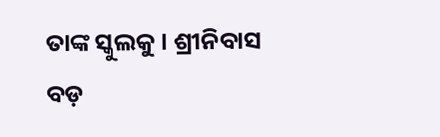ତାଙ୍କ ସ୍କୁଲକୁ । ଶ୍ରୀନିବାସ ବଡ଼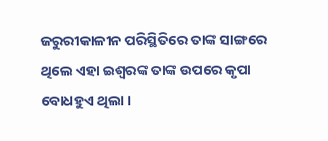ଜରୁରୀକାଳୀନ ପରିସ୍ଥିତିରେ ତାଙ୍କ ସାଙ୍ଗରେ ଥିଲେ ଏହା ଇଶ୍ୱରଙ୍କ ତାଙ୍କ ଉପରେ କୃପା ବୋଧହୁଏ ଥିଲା ।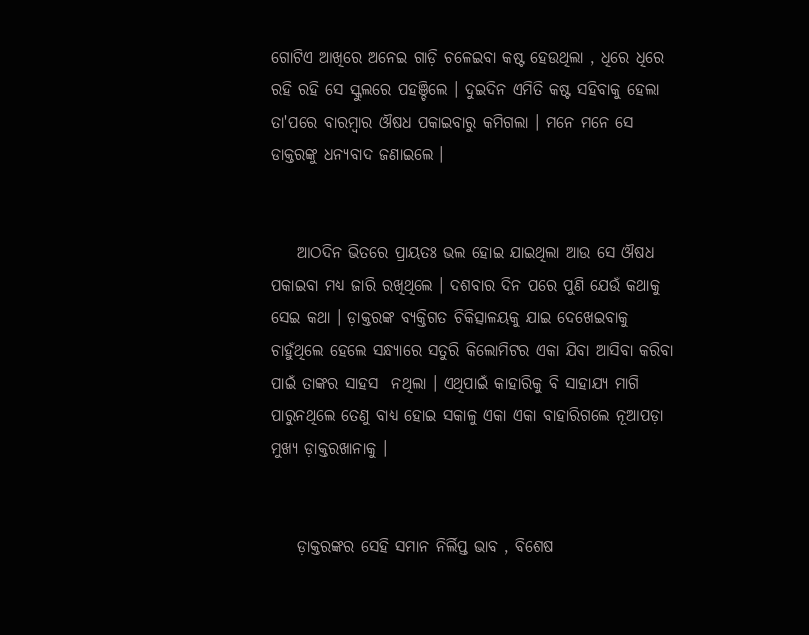ଗୋଟିଏ ଆଖିରେ ଅନେଇ ଗାଡ଼ି ଚଳେଇବା କଷ୍ଟ ହେଉଥିଲା , ଧିରେ ଧିରେ ରହି ରହି ସେ ସ୍କୁଲରେ ପହଞ୍ଚିଲେ । ଦୁଇଦିନ ଏମିତି କଷ୍ଟ ସହିବାକୁ ହେଲା ତା'ପରେ ବାରମ୍ବାର ଔଷଧ ପକାଇବାରୁ କମିଗଲା । ମନେ ମନେ ସେ ଡାକ୍ତରଙ୍କୁ ଧନ୍ୟବାଦ ଜଣାଇଲେ ।


    ଆଠଦିନ ଭିତରେ ପ୍ରାୟତଃ ଭଲ ହୋଇ ଯାଇଥିଲା ଆଉ ସେ ଔଷଧ ପକାଇବା ମଧ୍ୟ ଜାରି ରଖିଥିଲେ । ଦଶବାର ଦିନ ପରେ ପୁଣି ଯେଉଁ କଥାକୁ ସେଇ କଥା । ଡ଼ାକ୍ତରଙ୍କ ବ୍ୟକ୍ତିଗତ ଚିକିତ୍ସାଳୟକୁ ଯାଇ ଦେଖେଇବାକୁ ଚାହୁଁଥିଲେ ହେଲେ ସନ୍ଧ୍ୟାରେ ସତୁରି କିଲୋମିଟର ଏକା ଯିବା ଆସିବା କରିବା ପାଇଁ ତାଙ୍କର ସାହସ  ନଥିଲା । ଏଥିପାଇଁ କାହାରିକୁ ବି ସାହାଯ୍ୟ ମାଗି ପାରୁନଥିଲେ ତେଣୁ ବାଧ୍ୟ ହୋଇ ସକାଳୁ ଏକା ଏକା ବାହାରିଗଲେ ନୂଆପଡ଼ା ମୁଖ୍ୟ ଡ଼ାକ୍ତରଖାନାକୁ ।


    ଡ଼ାକ୍ତରଙ୍କର ସେହି ସମାନ ନିର୍ଲିପ୍ତ ଭାବ , ବିଶେଷ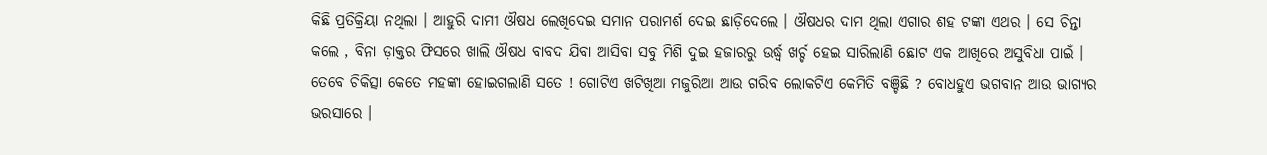କିଛି ପ୍ରତିକ୍ରିୟା ନଥିଲା । ଆହୁରି ଦାମୀ ଔଷଧ ଲେଖିଦେଇ ସମାନ ପରାମର୍ଶ ଦେଇ ଛାଡ଼ିଦେଲେ । ଔଷଧର ଦାମ ଥିଲା ଏଗାର ଶହ ଟଙ୍କା ଏଥର । ସେ ଚିନ୍ତା କଲେ , ବିନା ଡ଼ାକ୍ତର ଫିସରେ ଖାଲି ଔଷଧ ବାବଦ ଯିବା ଆସିବା ସବୁ ମିଶି ଦୁଇ ହଜାରରୁ ଉର୍ଦ୍ଧ୍ବ ଖର୍ଚ୍ଚ ହେଇ ସାରିଲାଣି ଛୋଟ ଏକ ଆଖିରେ ଅସୁବିଧା ପାଇଁ । ତେବେ ଚିକିତ୍ସା କେତେ ମହଙ୍କା ହୋଇଗଲାଣି ସତେ ! ଗୋଟିଏ ଖଟିଖିଆ ମଜୁରିଆ ଆଉ ଗରିବ ଲୋକଟିଏ କେମିତି ବଞ୍ଚିଛି ? ବୋଧହୁଏ ଭଗବାନ ଆଉ ଭାଗ୍ୟର ଭରସାରେ ।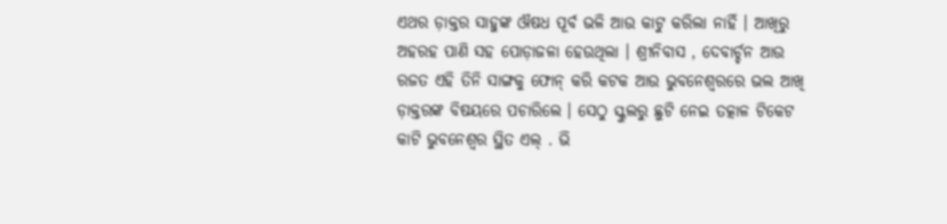ଏଥର ଡ଼ାକ୍ତର ସାହୁଙ୍କ ଔଷଧ ପୂର୍ବ ଭଳି ଆଉ କାଟୁ କରିଲା ନାହିଁ । ଆଖିରୁ ଅହରହ ପାଣି ସହ ପୋଡ଼ାଜଳା ହେଉଥିଲା । ଶ୍ରୀନିବାସ , ଦେବାର୍ଚ୍ଚନ ଆଉ ରଜତ ଏହି ତିନି ସାଙ୍ଗକୁ ଫୋନ୍ କରି କଟକ ଆଉ ଭୁବନେଶ୍ୱରରେ ଭଲ ଆଖି ଡ଼ାକ୍ତରଙ୍କ ବିଷୟରେ ପଚାରିଲେ । ସେଠୁ ସ୍କୁଲରୁ ଛୁଟି ନେଇ ତତ୍କାଳ ଟିକେଟ କାଟି ଭୁବନେଶ୍ୱର ସ୍ଥିତ ଏଲ୍ . ଭି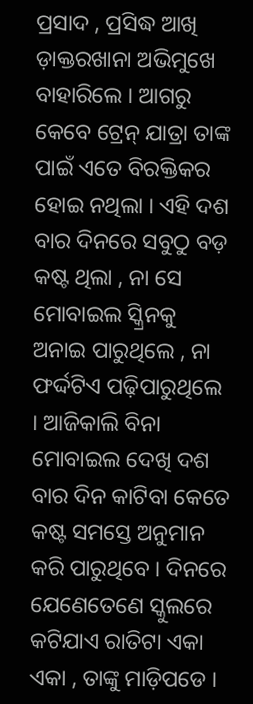ପ୍ରସାଦ , ପ୍ରସିଦ୍ଧ ଆଖି ଡ଼ାକ୍ତରଖାନା ଅଭିମୁଖେ ବାହାରିଲେ । ଆଗରୁ କେବେ ଟ୍ରେନ୍ ଯାତ୍ରା ତାଙ୍କ ପାଇଁ ଏତେ ବିରକ୍ତିକର ହୋଇ ନଥିଲା । ଏହି ଦଶ ବାର ଦିନରେ ସବୁଠୁ ବଡ଼ କଷ୍ଟ ଥିଲା , ନା ସେ ମୋବାଇଲ ସ୍କ୍ରିନକୁ ଅନାଇ ପାରୁଥିଲେ , ନା ଫର୍ଦ୍ଦଟିଏ ପଢ଼ିପାରୁଥିଲେ । ଆଜିକାଲି ବିନା ମୋବାଇଲ ଦେଖି ଦଶ ବାର ଦିନ କାଟିବା କେତେ କଷ୍ଟ ସମସ୍ତେ ଅନୁମାନ କରି ପାରୁଥିବେ । ଦିନରେ ଯେଣେତେଣେ ସ୍କୁଲରେ କଟିଯାଏ ରାତିଟା ଏକା ଏକା , ତାଙ୍କୁ ମାଡ଼ିପଡେ ।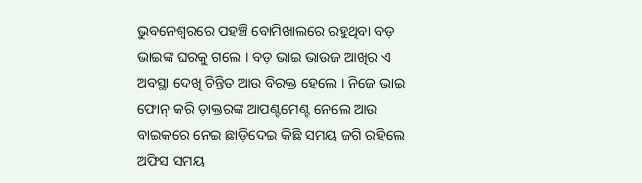ଭୁବନେଶ୍ବରରେ ପହଞ୍ଚି ବୋମିଖାଲରେ ରହୁଥିବା ବଡ଼ ଭାଇଙ୍କ ଘରକୁ ଗଲେ । ବଡ଼ ଭାଇ ଭାଉଜ ଆଖିର ଏ ଅବସ୍ଥା ଦେଖି ଚିନ୍ତିତ ଆଉ ବିରକ୍ତ ହେଲେ । ନିଜେ ଭାଇ ଫୋନ୍ କରି ଡ଼ାକ୍ତରଙ୍କ ଆପଣ୍ଟମେଣ୍ଟ ନେଲେ ଆଉ ବାଇକରେ ନେଇ ଛାଡ଼ିଦେଇ କିଛି ସମୟ ଜଗି ରହିଲେ ଅଫିସ ସମୟ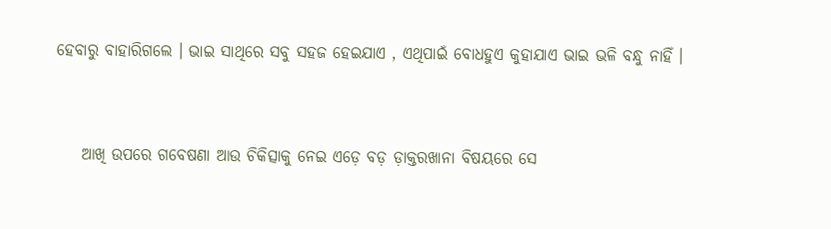ହେବାରୁ ବାହାରିଗଲେ । ଭାଇ ସାଥିରେ ସବୁ ସହଜ ହେଇଯାଏ , ଏଥିପାଇଁ ବୋଧହୁଏ କୁହାଯାଏ ଭାଇ ଭଳି ବନ୍ଧୁ ନାହିଁ ।


    ଆଖି ଉପରେ ଗବେଷଣା ଆଉ ଚିକିତ୍ସାକୁ ନେଇ ଏଡ଼େ ବଡ଼ ଡ଼ାକ୍ତରଖାନା ବିଷୟରେ ସେ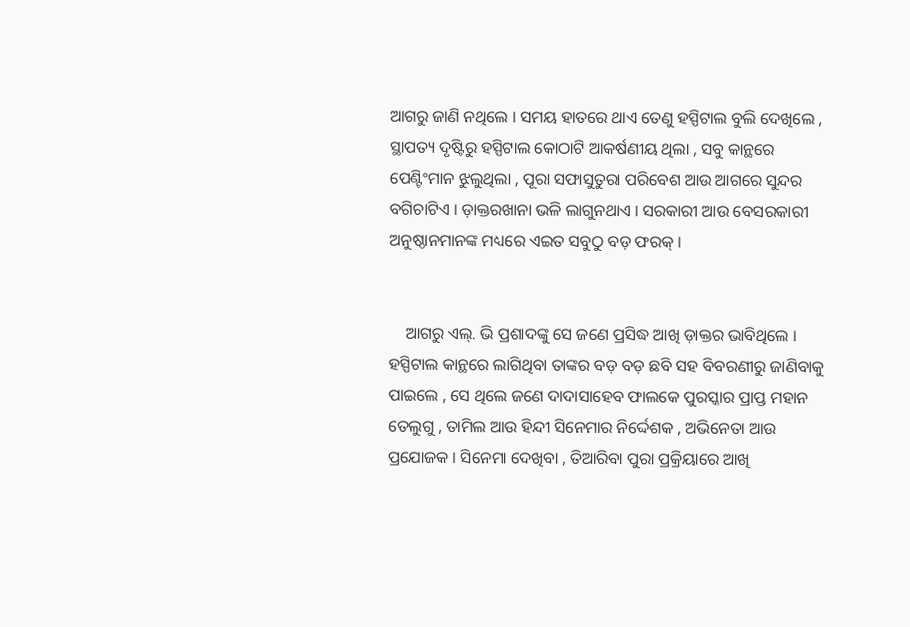ଆଗରୁ ଜାଣି ନଥିଲେ । ସମୟ ହାତରେ ଥାଏ ତେଣୁ ହସ୍ପିଟାଲ ବୁଲି ଦେଖିଲେ , ସ୍ଥାପତ୍ୟ ଦୃଷ୍ଟିରୁ ହସ୍ପିଟାଲ କୋଠାଟି ଆକର୍ଷଣୀୟ ଥିଲା , ସବୁ କାନ୍ଥରେ  ପେଣ୍ଟିଂମାନ ଝୁଲୁଥିଲା , ପୂରା ସଫାସୁତୁରା ପରିବେଶ ଆଉ ଆଗରେ ସୁନ୍ଦର ବଗିଚାଟିଏ । ଡ଼ାକ୍ତରଖାନା ଭଳି ଲାଗୁନଥାଏ । ସରକାରୀ ଆଉ ବେସରକାରୀ ଅନୁଷ୍ଠାନମାନଙ୍କ ମଧ୍ୟରେ ଏଇତ ସବୁଠୁ ବଡ଼ ଫରକ୍ ।


    ଆଗରୁ ଏଲ୍. ଭି ପ୍ରଶାଦଙ୍କୁ ସେ ଜଣେ ପ୍ରସିଦ୍ଧ ଆଖି ଡ଼ାକ୍ତର ଭାବିଥିଲେ । ହସ୍ପିଟାଲ କାନ୍ଥରେ ଲାଗିଥିବା ତାଙ୍କର ବଡ଼ ବଡ଼ ଛବି ସହ ବିବରଣୀରୁ ଜାଣିବାକୁ ପାଇଲେ , ସେ ଥିଲେ ଜଣେ ଦାଦାସାହେବ ଫାଲକେ ପୁରସ୍କାର ପ୍ରାପ୍ତ ମହାନ ତେଲୁଗୁ , ତାମିଲ ଆଉ ହିନ୍ଦୀ ସିନେମାର ନିର୍ଦ୍ଦେଶକ , ଅଭିନେତା ଆଉ ପ୍ରଯୋଜକ । ସିନେମା ଦେଖିବା , ତିଆରିବା ପୁରା ପ୍ରକ୍ରିୟାରେ ଆଖି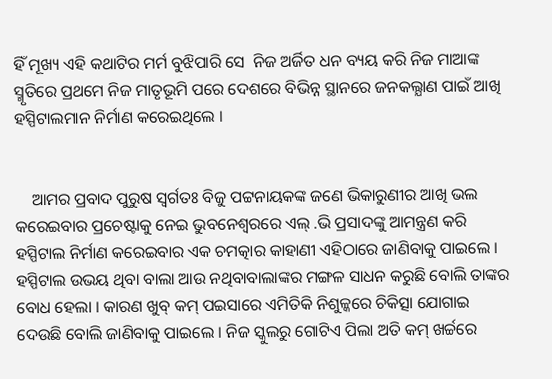ହିଁ ମୂଖ୍ୟ ଏହି କଥାଟିର ମର୍ମ ବୁଝିପାରି ସେ  ନିଜ ଅର୍ଜିତ ଧନ ବ୍ୟୟ କରି ନିଜ ମାଆଙ୍କ ସ୍ମୃତିରେ ପ୍ରଥମେ ନିଜ ମାତୃଭୂମି ପରେ ଦେଶରେ ବିଭିନ୍ନ ସ୍ଥାନରେ ଜନକଲ୍ଯାଣ ପାଇଁ ଆଖି ହସ୍ପିଟାଲମାନ ନିର୍ମାଣ କରେଇଥିଲେ ।


    ଆମର ପ୍ରବାଦ ପୁରୁଷ ସ୍ୱର୍ଗତଃ ବିଜୁ ପଟ୍ଟନାୟକଙ୍କ ଜଣେ ଭିକାରୁଣୀର ଆଖି ଭଲ କରେଇବାର ପ୍ରଚେଷ୍ଟାକୁ ନେଇ ଭୁବନେଶ୍ୱରରେ ଏଲ୍ .ଭି ପ୍ରସାଦଙ୍କୁ ଆମନ୍ତ୍ରଣ କରି ହସ୍ପିଟାଲ ନିର୍ମାଣ କରେଇବାର ଏକ ଚମତ୍କାର କାହାଣୀ ଏହିଠାରେ ଜାଣିବାକୁ ପାଇଲେ । ହସ୍ପିଟାଲ ଉଭୟ ଥିବା ବାଲା ଆଉ ନଥିବାବାଲାଙ୍କର ମଙ୍ଗଳ ସାଧନ କରୁଛି ବୋଲି ତାଙ୍କର ବୋଧ ହେଲା । କାରଣ ଖୁବ୍ କମ୍ ପଇସାରେ ଏମିତିକି ନିଶୁଳ୍କରେ ଚିକିତ୍ସା ଯୋଗାଇ ଦେଉଛି ବୋଲି ଜାଣିବାକୁ ପାଇଲେ । ନିଜ ସ୍କୁଲରୁ ଗୋଟିଏ ପିଲା ଅତି କମ୍ ଖର୍ଚ୍ଚରେ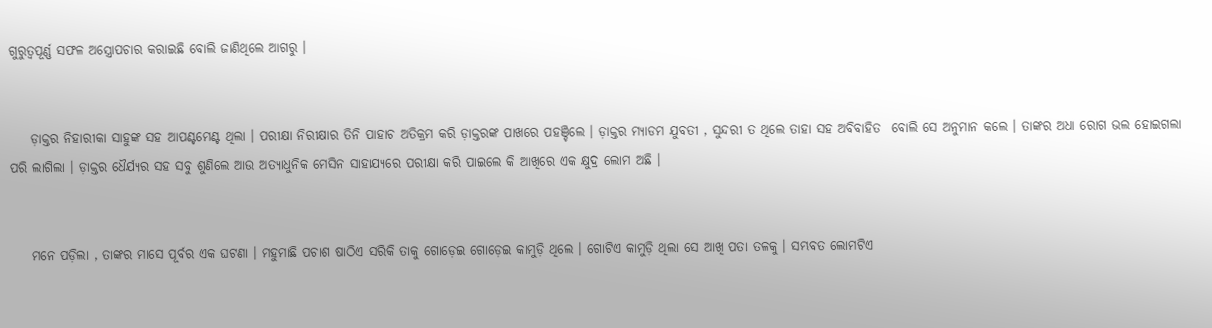ଗୁରୁତ୍ୱପୂର୍ଣ୍ଣ ସଫଳ ଅସ୍ତ୍ରୋପଚାର କରାଇଛି ବୋଲି ଜାଣିଥିଲେ ଆଗରୁ ।


    ଡ଼ାକ୍ତର ନିହାରୀକା ସାହୁଙ୍କ ସହ ଆପଣ୍ଟମେଣ୍ଟ ଥିଲା । ପରୀକ୍ଷା ନିରୀକ୍ଷାର ତିନି ପାହାଚ ଅତିକ୍ରମ କରି ଡ଼ାକ୍ତରଙ୍କ ପାଖରେ ପହଞ୍ଚିଲେ । ଡ଼ାକ୍ତର ମ୍ଯାଡମ ଯୁବତୀ , ସୁନ୍ଦରୀ ତ ଥିଲେ ତାହା ସହ ଅବିବାହିତ  ବୋଲି ସେ ଅନୁମାନ କଲେ । ତାଙ୍କର ଅଧା ରୋଗ ଭଲ ହୋଇଗଲା ପରି ଲାଗିଲା । ଡ଼ାକ୍ତର ଧୈର୍ଯ୍ୟର ସହ ସବୁ ଶୁଣିଲେ ଆଉ ଅତ୍ୟାଧୁନିକ ମେସିନ ସାହାଯ୍ୟରେ ପରୀକ୍ଷା କରି ପାଇଲେ କି ଆଖିରେ ଏକ କ୍ଷୁଦ୍ର ଲୋମ ଅଛି ।


    ମନେ ପଡ଼ିଲା , ତାଙ୍କର ମାସେ ପୂର୍ବର ଏକ ଘଟଣା । ମହୁମାଛି ପଚାଶ ଷାଠିଏ ସରିକି ତାକୁ ଗୋଡ଼େଇ ଗୋଡ଼େଇ କାମୁଡ଼ି ଥିଲେ । ଗୋଟିଏ କାମୁଡ଼ି ଥିଲା ସେ ଆଖି ପତା ତଳକୁ । ସମ୍ଭବତ ଲୋମଟିଏ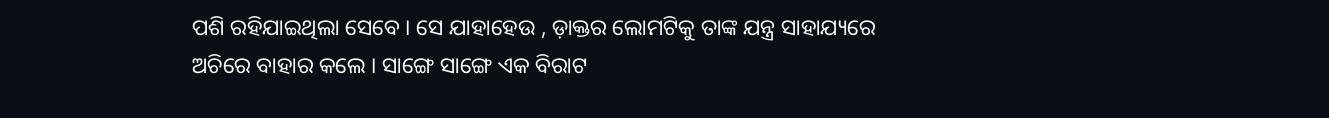ପଶି ରହିଯାଇଥିଲା ସେବେ । ସେ ଯାହାହେଉ , ଡ଼ାକ୍ତର ଲୋମଟିକୁ ତାଙ୍କ ଯନ୍ତ୍ର ସାହାଯ୍ୟରେ ଅଚିରେ ବାହାର କଲେ । ସାଙ୍ଗେ ସାଙ୍ଗେ ଏକ ବିରାଟ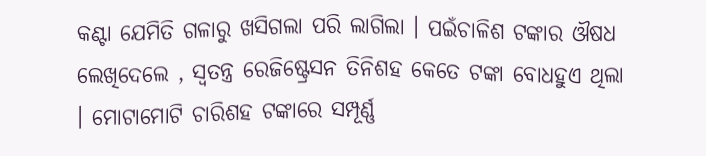କଣ୍ଟା ଯେମିତି ଗଳାରୁ ଖସିଗଲା ପରି ଲାଗିଲା । ପଇଁଚାଳିଶ ଟଙ୍କାର ଔଷଧ ଲେଖିଦେଲେ , ସ୍ୱତନ୍ତ୍ର ରେଜିଷ୍ଟ୍ରେସନ ତିନିଶହ କେତେ ଟଙ୍କା ବୋଧହୁଏ ଥିଲା । ମୋଟାମୋଟି ଚାରିଶହ ଟଙ୍କାରେ ସମ୍ପୂର୍ଣ୍ଣ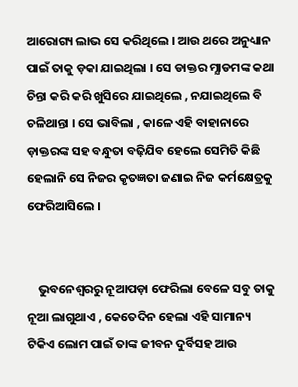ଆରୋଗ୍ୟ ଲାଭ ସେ କରିଥିଲେ । ଆଉ ଥରେ ଅନୁଧ୍ୟାନ ପାଇଁ ତାକୁ ଡ଼କା ଯାଇଥିଲା । ସେ ଡାକ୍ତର ମ୍ଯାଡମଙ୍କ କଥା ଚିନ୍ତା କରି କରି ଖୁସିରେ ଯାଇଥିଲେ , ନଯାଇଥିଲେ ବି ଚଳିଥାନ୍ତା । ସେ ଭାବିଲା , କାଳେ ଏହି ବାହାନାରେ ଡ଼ାକ୍ତରଙ୍କ ସହ ବନ୍ଧୁତା ବଢ଼ିଯିବ ହେଲେ ସେମିତି କିଛି ହେଲାନି ସେ ନିଜର କୃତଜ୍ଞତା ଜଣାଇ ନିଜ କର୍ମକ୍ଷେତ୍ରକୁ ଫେରିଆସିଲେ ।


    ଭୁବନେଶ୍ବରରୁ ନୂଆପଡ଼ା ଫେରିଲା ବେଳେ ସବୁ ତାକୁ ନୂଆ ଲାଗୁଥାଏ , କେତେଦିନ ହେଲା ଏହି ସାମାନ୍ୟ ଟିକିଏ ଲୋମ ପାଇଁ ତାଙ୍କ ଜୀବନ ଦୁର୍ବିସହ ଆଉ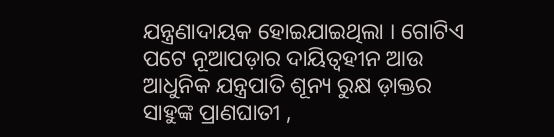ଯନ୍ତ୍ରଣାଦାୟକ ହୋଇଯାଇଥିଲା । ଗୋଟିଏ ପଟେ ନୂଆପଡ଼ାର ଦାୟିତ୍ଵହୀନ ଆଉ ଆଧୁନିକ ଯନ୍ତ୍ରପାତି ଶୂନ୍ୟ ରୁକ୍ଷ ଡ଼ାକ୍ତର ସାହୁଙ୍କ ପ୍ରାଣଘାତୀ ,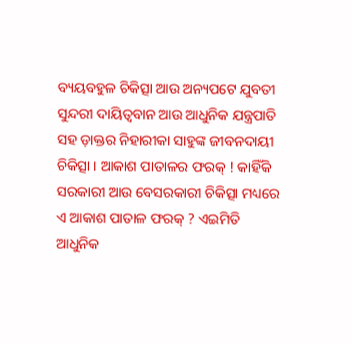ବ୍ୟୟବହୁଳ ଚିକିତ୍ସା ଆଉ ଅନ୍ୟପଟେ ଯୁବତୀ ସୁନ୍ଦରୀ ଦାୟିତ୍ଵବାନ ଆଉ ଆଧୁନିକ ଯନ୍ତ୍ରପାତି ସହ ଡ଼ାକ୍ତର ନିହାରୀକା ସାହୁଙ୍କ ଜୀବନଦାୟୀ ଚିକିତ୍ସା । ଆକାଶ ପାତାଳର ଫରକ୍ ! କାହିଁକି ସରକାରୀ ଆଉ ବେସରକାରୀ ଚିକିତ୍ସା ମଧ୍ୟରେ ଏ ଆକାଶ ପାତାଳ ଫରକ୍ ? ଏଇମିତି ଆଧୁନିକ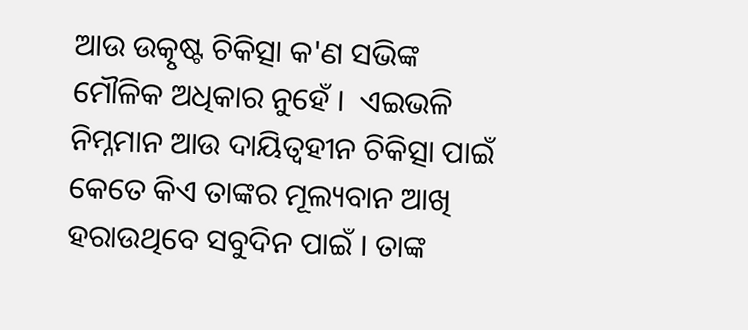ଆଉ ଉତ୍କୃଷ୍ଟ ଚିକିତ୍ସା କ'ଣ ସଭିଙ୍କ ମୌଳିକ ଅଧିକାର ନୁହେଁ ‌।  ଏଇଭଳି ନିମ୍ନମାନ ଆଉ ଦାୟିତ୍ଵହୀନ ଚିକିତ୍ସା ପାଇଁ କେତେ କିଏ ତାଙ୍କର ମୂଲ୍ୟବାନ ଆଖି ହରାଉଥିବେ ସବୁଦିନ ପାଇଁ । ତାଙ୍କ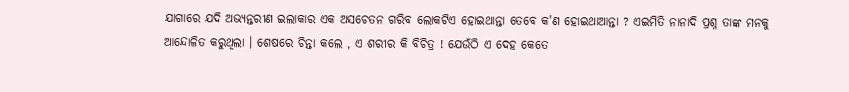ଯାଗାରେ ଯଦି ଅଭ୍ୟନ୍ତରୀଣ ଇଲାକାର ଏକ ଅସଚେତନ ଗରିବ ଲୋକଟିଏ ହୋଇଥାନ୍ତା ତେବେ କ'ଣ ହୋଇଥାଆନ୍ତା ? ଏଇମିତି ନାନାଦି ପ୍ରଶ୍ନ ତାଙ୍କ ମନକୁ ଆନ୍ଦୋଳିତ କରୁଥିଲା । ଶେଷରେ ଚିନ୍ତା କଲେ , ଏ ଶରୀର କି ବିଚିତ୍ର ! ଯେଉଁଠି ଏ ଦେହ କେତେ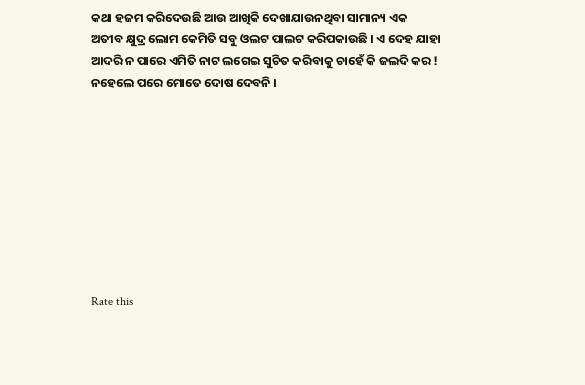କଥା ହଜମ କରିଦେଉଛି ଆଉ ଆଖିକି ଦେଖାଯାଉନଥିବା ସାମାନ୍ୟ ଏକ ଅତୀବ କ୍ଷୁଦ୍ର ଲୋମ କେମିତି ସବୁ ଓଲଟ ପାଲଟ କରିପକାଉଛି । ଏ ଦେହ ଯାହା ଆଦରି ନ ପାରେ ଏମିତି ନାଟ ଲଗେଇ ସୁଚିତ କରିବାକୁ ଚାହେଁ କି ଜଲଦି କର ! ନହେଲେ ପରେ ମୋତେ ଦୋଷ ଦେବନି ।









Rate this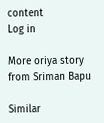content
Log in

More oriya story from Sriman Bapu

Similar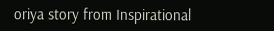oriya story from Inspirational